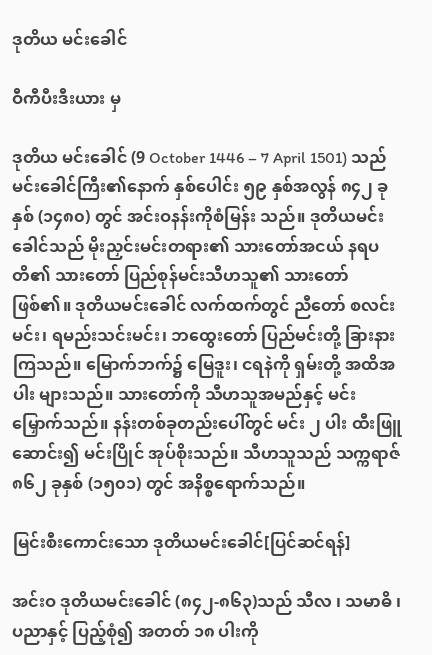ဒုတိယ မင်းခေါင်

ဝီကီပီးဒီးယား မှ

ဒုတိယ မင်းခေါင် (9 October 1446 – 7 April 1501) သည် မင်းခေါင်ကြီး၏နောက် နှစ်ပေါင်း ၅၉ နှစ်အလွန် ၈၄၂ ခုနှစ် (၁၄၈၀) တွင် အင်းဝနန်းကိုစံမြန်း သည်။ ဒုတိယမင်းခေါင်သည် မိုးညှင်းမင်းတရား၏ သားတော်အငယ် နရပတိ၏ သားတော် ပြည်စုန်မင်းသီဟသူ၏ သားတော်ဖြစ်၏။ ဒုတိယမင်းခေါင် လက်ထက်တွင် ညီတော် စလင်းမင်း၊ ရမည်းသင်းမင်း၊ ဘထွေးတော် ပြည်မင်းတို့ ခြားနားကြသည်။ မြောက်ဘက်၌ မြေဒူး၊ ငရနဲကို ရှမ်းတို့ အထိအပါး များသည်။ သားတော်ကို သီဟသူအမည်နှင့် မင်းမြှောက်သည်။ နန်းတစ်ခုတည်းပေါ်တွင် မင်း ၂ ပါး ထီးဖြူဆောင်း၍ မင်းပြိုင် အုပ်စိုးသည်။ သီဟသူသည် သက္ကရာဇ် ၈၆၂ ခုနှစ် (၁၅၀၁) တွင် အနိစ္စရောက်သည်။

မြင်းစီးကောင်းသော ဒုတိယမင်းခေါင်[ပြင်ဆင်ရန်]

အင်းဝ ဒုတိယမင်းခေါင် (၈၄၂-၈၆၃)သည် သီလ ၊ သမာဓိ ၊ ပညာနှင့် ပြည့်စုံ၍ အတတ် ၁၈ ပါးကို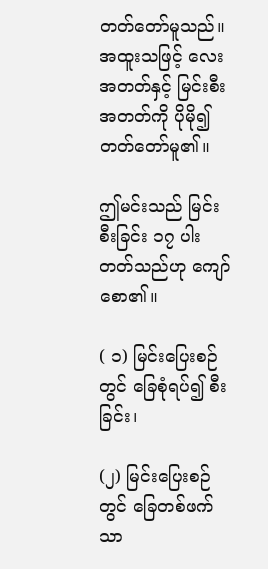တတ်တော်မူသည်။ အထူးသဖြင့် လေးအတတ်နှင့် မြင်းစီးအတတ်ကို ပိုမို၍ တတ်တော်မူ၏။

ဤမင်းသည် မြင်းစီးခြင်း ၁၇ ပါး တတ်သည်ဟု ကျော်စော၏။

( ၁) မြင်းပြေးစဉ်တွင် ခြေစုံရပ်၍ စီးခြင်း၊

(၂) မြင်းပြေးစဉ်တွင် ခြေတစ်ဖက်သာ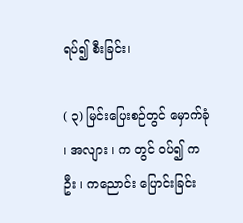ရပ်၍ စီးခြင်း၊

( ၃) မြင်းပြေးစဉ်တွင် မှောက်ခုံ ၊ အလျား ၊ က တွင် ဝပ်၍ ကဦး ၊ ကညောင်း ပြောင်းခြင်း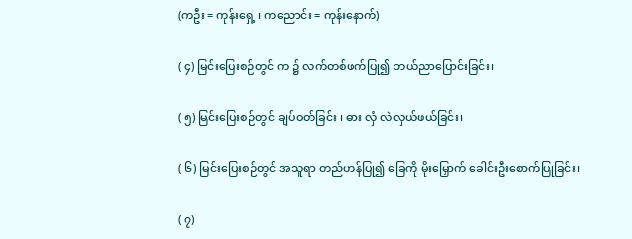(ကဦး = ကုန်းရှေ့ ၊ ကညောင်း = ကုန်းနောက်)

( ၄) မြင်းပြေးစဉ်တွင် က ၌ လက်တစ်ဖက်ပြု၍ ဘယ်ညာပြောင်းခြင်း၊

( ၅) မြင်းပြေးစဉ်တွင် ချပ်ဝတ်ခြင်း ၊ ဓား လှံ လဲလှယ်ဖယ်ခြင်း၊

( ၆) မြင်းပြေးစဉ်တွင် အသူရာ တည်ဟန်ပြု၍ ခြေကို မိုးမြှောက် ခေါင်းဦးစောက်ပြုခြင်း၊

( ၇)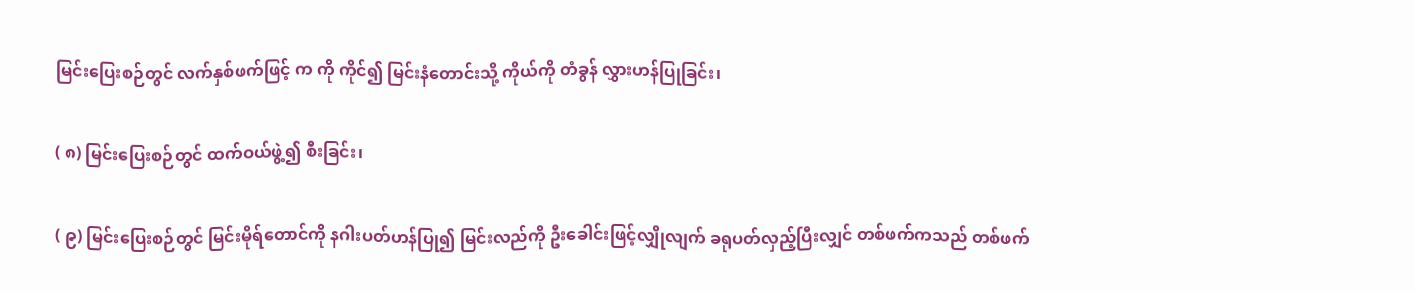မြင်းပြေးစဉ်တွင် လက်နှစ်ဖက်ဖြင့် က ကို ကိုင်၍ မြင်းနံတောင်းသို့ ကိုယ်ကို တံခွန် လွှားဟန်ပြုခြင်း၊

( ၈) မြင်းပြေးစဉ်တွင် ထက်ဝယ်ဖွဲ့၍ စီးခြင်း၊

( ၉) မြင်းပြေးစဉ်တွင် မြင်းမိုရ်တောင်ကို နဂါးပတ်ဟန်ပြု၍ မြင်းလည်ကို ဦးခေါင်းဖြင့်လျှိုလျက် ခရုပတ်လှည့်ပြီးလျှင် တစ်ဖက်ကသည် တစ်ဖက်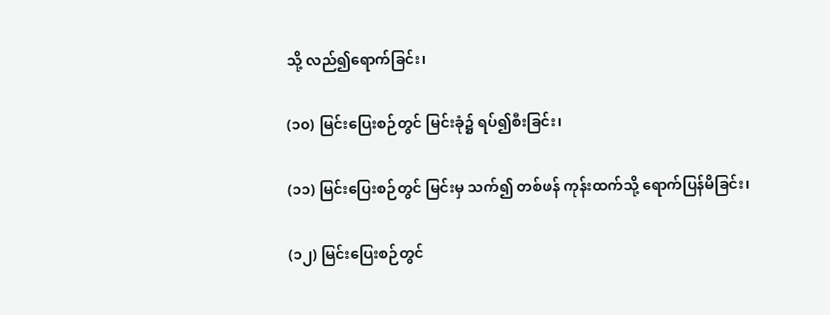သို့ လည်၍ရောက်ခြင်း၊

(၁၀) မြင်းပြေးစဉ်တွင် မြင်းခုံ၌ ရပ်၍စီးခြင်း၊

(၁၁) မြင်းပြေးစဉ်တွင် မြင်းမှ သက်၍ တစ်ဖန် ကုန်းထက်သို့ ရောက်ပြန်မိခြင်း၊

(၁၂) မြင်းပြေးစဉ်တွင်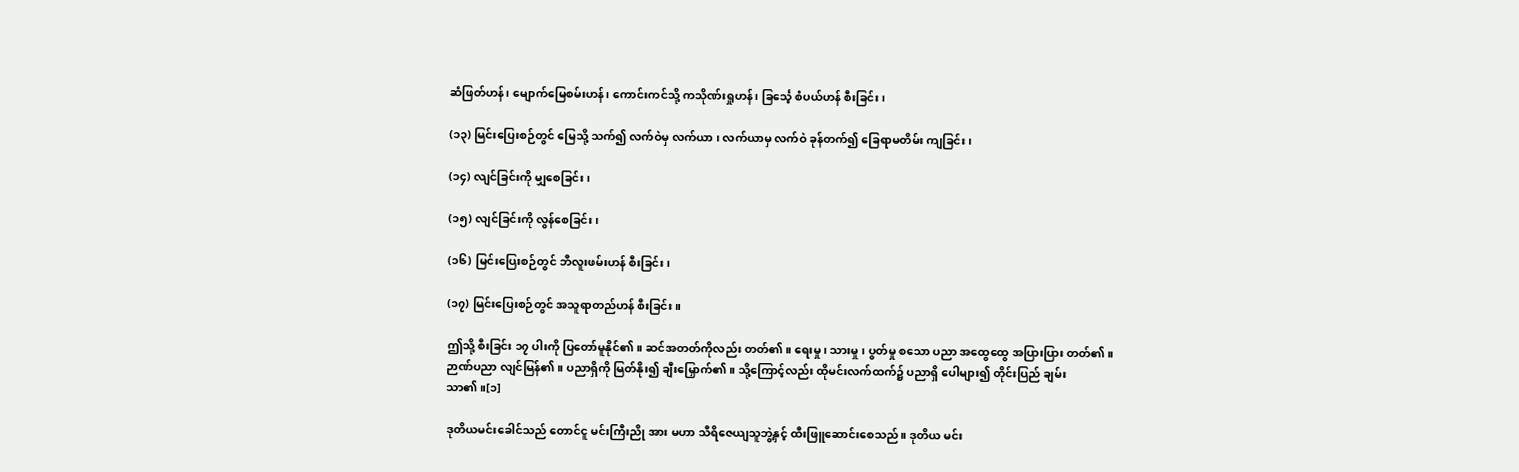ဆံဖြတ်ဟန်၊ မျောက်မြေစမ်းဟန်၊ ကောင်းကင်သို့ ကသိုဏ်းရှုဟန်၊ ခြင်္သေ့ စံပယ်ဟန် စီးခြင်း၊

(၁၃) မြင်းပြေးစဉ်တွင် မြေသို့ သက်၍ လက်ဝဲမှ လက်ယာ ၊ လက်ယာမှ လက်ဝဲ ခုန်တက်၍ ခြေရာမတိမ်း ကျခြင်း၊

(၁၄) လျင်ခြင်းကို မျှစေခြင်း၊

(၁၅) လျင်ခြင်းကို လွန်စေခြင်း၊

(၁၆) မြင်းပြေးစဉ်တွင် ဘီလူးဖမ်းဟန် စီးခြင်း၊

(၁၇) မြင်းပြေးစဉ်တွင် အသူရာတည်ဟန် စီးခြင်း။

ဤသို့ စီးခြင်း ၁၇ ပါးကို ပြတော်မူနိုင်၏။ ဆင်အတတ်ကိုလည်း တတ်၏။ ရေးမှု ၊ သားမှု ၊ ပွတ်မှု စသော ပညာ အထွေထွေ အပြားပြား တတ်၏။ ဉာဏ်ပညာ လျင်မြန်၏။ ပညာရှိကို မြတ်နိုး၍ ချီးမြှောက်၏။ သို့ကြောင့်လည်း ထိုမင်းလက်ထက်၌ ပညာရှိ ပေါများ၍ တိုင်းပြည် ချမ်းသာ၏။[၁]

ဒုတိယမင်းခေါင်သည် တောင်ငူ မင်းကြီးညို အား မဟာ သီရိဇေယျသူဘွဲ့နှင့် ထီးဖြူဆောင်းစေသည်။ ဒုတိယ မင်း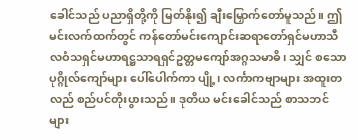ခေါင်သည် ပညာရှိတို့ကို မြတ်နိုး၍ ချီးမြှောက်တော်မူသည်။ ဤမင်းလက်ထက်တွင် ကန်တော်မင်းကျောင်းဆရာတော်ရှင်မဟာသီလဝံသရှင်မဟာရဋ္ဌသာရရှင်ဥတ္တမကျော်အဂ္ဂသမာဓိ၊ သျှင် စသော ပုဂ္ဂိုလ်ကျော်များ ပေါ်ပေါက်ကာ ပျို့၊ လင်္ကာကဗျာများ အထူးတလည် စည်ပင်တိုးပွားသည်။ ဒုတိယ မင်းခေါင်သည် စာသဘင်များ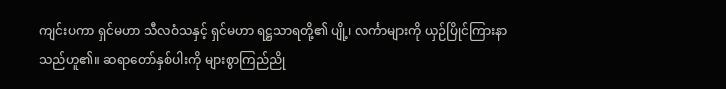ကျင်းပကာ ရှင်မဟာ သီလဝံသနှင့် ရှင်မဟာ ရဋ္ဌသာရတို့၏ ပျို့၊ လင်္ကာများကို ယှဉ်ပြိုင်ကြားနာသည်ဟူ၏။ ဆရာတော်နှစ်ပါးကို များစွာကြည်ညို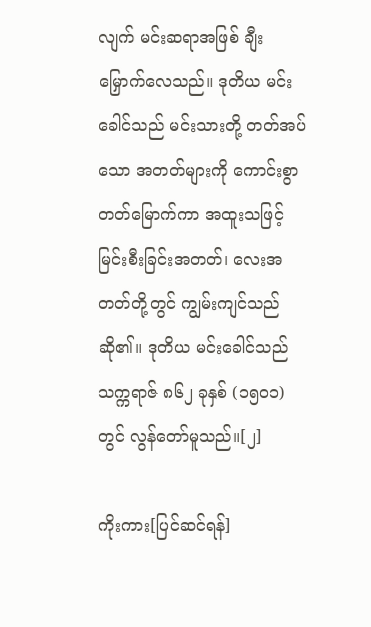လျက် မင်းဆရာအဖြစ် ချီးမြှောက်လေသည်။ ဒုတိယ မင်းခေါင်သည် မင်းသားတို့ တတ်အပ်သော အတတ်များကို ကောင်းစွာတတ်မြောက်ကာ အထူးသဖြင့် မြင်းစီးခြင်းအတတ်၊ လေးအတတ်တို့တွင် ကျွမ်းကျင်သည် ဆို၏။ ဒုတိယ မင်းခေါင်သည် သက္ကရာဇ် ၈၆၂ ခုနှစ် (၁၅၀၁) တွင် လွန်တော်မူသည်။[၂]

ကိုးကား[ပြင်ဆင်ရန်]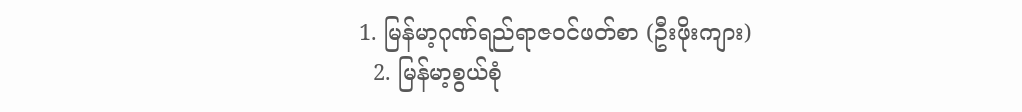1. မြန်မာ့ဂုဏ်ရည်ရာဇဝင်ဖတ်စာ (ဦးဖိုးကျား)
  2. မြန်မာ့စွယ်စုံ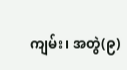ကျမ်း၊ အတွဲ(၉)